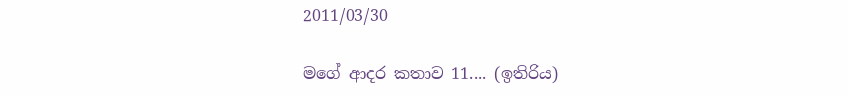2011/03/30

මගේ ආදර කතාව 11.... (ඉතිරිය)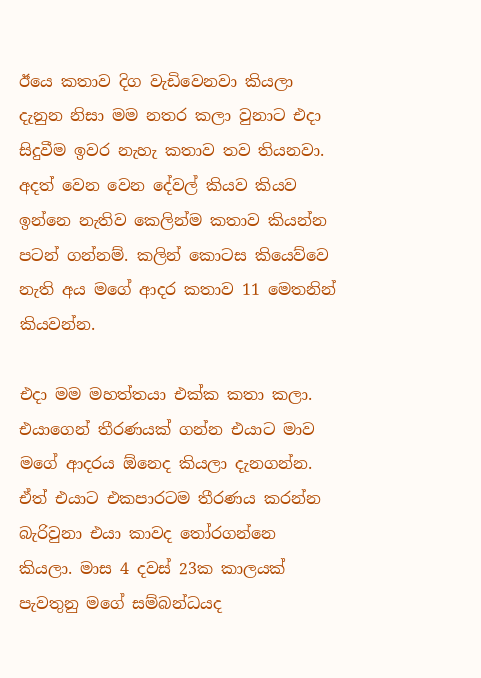ඊයෙ කතාව දිග වැඩිවෙනවා කියලා දැනුන නිසා මම නතර කලා වුනාට එදා සිදුවීම ඉවර නැහැ කතාව තව තියනවා. අදත් වෙන වෙන දේවල් කියව කියව ඉන්නෙ නැතිව කෙලින්ම කතාව කියන්න පටන් ගන්නම්. කලින් කොටස කියෙව්වෙ නැති අය මගේ ආදර කතාව 11 මෙතනින් කියවන්න.

එදා මම මහත්තයා එක්ක කතා කලා. එයාගෙන් තීරණයක් ගන්න එයාට මාව මගේ ආදරය ඕනෙද කියලා දැනගන්න. ඒත් එයාට එකපාරටම තීරණය කරන්න බැරිවුනා එයා කාවද තෝරගන්නෙ කියලා. මාස 4 දවස් 23ක කාලයක් පැවතුනු මගේ සම්බන්ධයද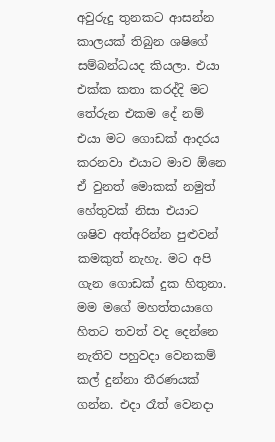අවුරුදු තුනකට ආසන්න කාලයක් තිබුන ශෂිගේ සම්බන්ධයද කියලා. එයා එක්ක කතා කරද්දි මට තේරුන එකම දේ නම් එයා මට ගොඩක් ආදරය කරනවා එයාට මාව ඕනෙ ඒ වුනත් මොකක් නමුත් හේතුවක් නිසා එයාට ශෂිව අත්අරින්න පුළුවන් කමකුත් නැහැ. මට අපි ගැන ‍ගොඩක් දුක හිතුනා. මම මගේ මහත්තයාගෙ හිතට තවත් වද දෙන්නෙ නැතිව පහුවදා වෙනකම් කල් දුන්නා තීරණයක් ගන්න. එදා රෑත් වෙනදා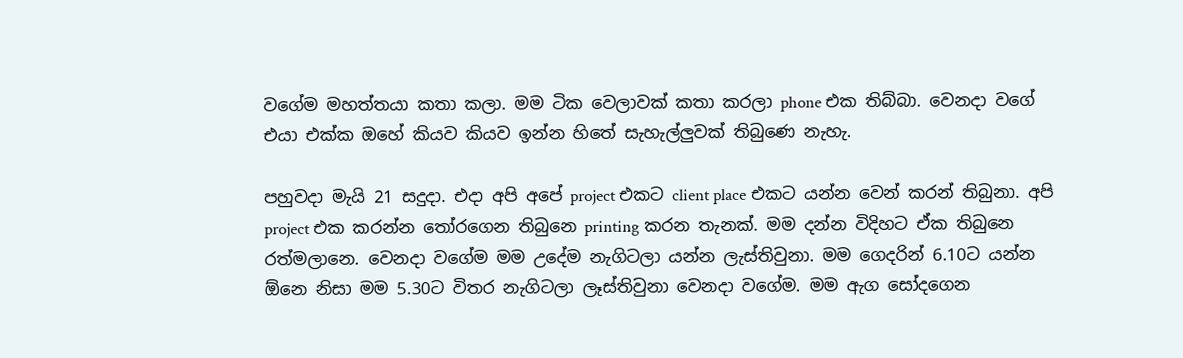වගේම මහත්තයා කතා කලා. මම ටික වෙලාවක් කතා කරලා phone එක තිබ්බා. වෙනදා වගේ එයා එක්ක ඔහේ කියව කියව ඉන්න හිතේ සැහැල්ලුවක් තිබුණෙ නැහැ.

පහුවදා මැයි 21 සදුදා. එදා අපි අපේ project එකට client place එකට යන්න වෙන් කරන් තිබුනා. අපි project එක කරන්න තෝරගෙන තිබුනෙ printing කරන තැනක්. මම දන්න විදිහට ඒක තිබුනෙ රත්මලානෙ. වෙනදා වගේම මම උදේම නැගිටලා යන්න ලැස්තිවුනා. මම ගෙදරින් 6.10ට යන්න ඕනෙ නිසා මම 5.30ට විතර නැගිටලා ලෑස්තිවුනා වෙනදා වගේම. මම ඇග සෝදගෙන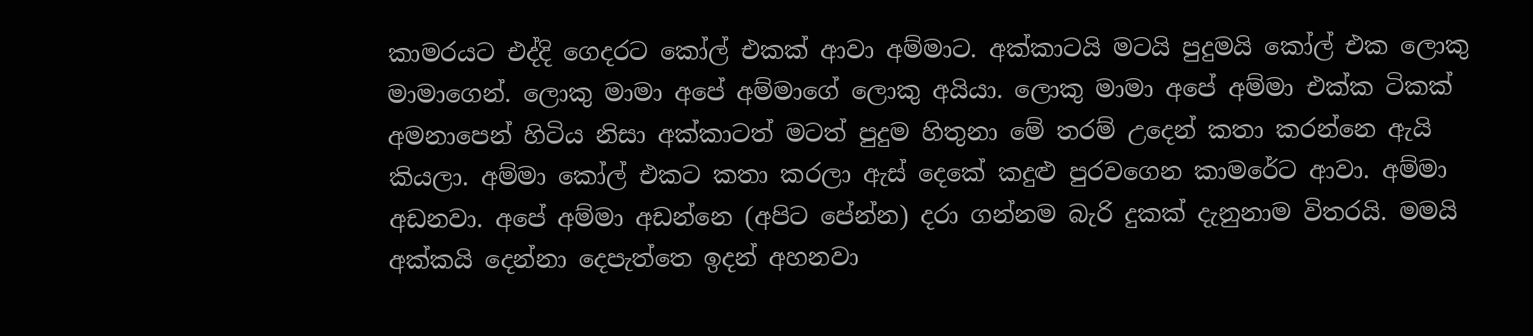කාමරය‍ට එද්දි ගෙදර‍‍ට කෝල් එකක් ආවා අම්මා‍ට. අක්කාටයි මටයි පුදුමයි කෝල් එක ලොකු මාමාගෙන්. ලොකු මාමා අපේ අම්මාගේ ලොකු අයියා. ලොකු මාමා අපේ අම්මා එක්ක ටිකක් අමනාපෙන් හිටිය නිසා අක්කාටත් මටත් පුදුම හිතුනා මේ තරම් උදෙන් කතා කරන්නෙ ඇයි කියලා. අම්මා කෝල් එකට කතා කරලා ඇස් දෙකේ කදුළු පුරවගෙන කාමරේට ආවා. අම්මා අඩනවා. අපේ අම්මා අඩන්නෙ (අපිට පේන්න) දරා ගන්නම බැරි දුකක් දැනුනාම විතරයි. මමයි අක්කයි දෙන්නා දෙපැත්තෙ ඉදන් අහනවා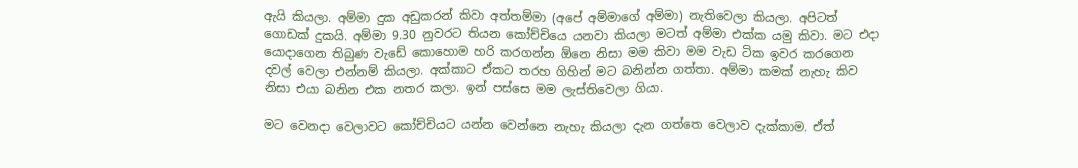ඇයි කියලා. අම්මා දුක අඩුකරන් කිවා අත්තම්මා (අපේ අම්මාගේ අම්මා) නැතිවෙලා කියලා. අපිටත් ගොඩක් දුකයි. අම්මා 9.30 නුවරට තියන කෝච්චියෙ යනවා කියලා මටත් අම්මා එක්ක යමු කිවා. මට එදා යොදාගෙන තිබුණ වැඩේ කොහොම හරි කරගන්න ඕනෙ නිසා මම කිවා මම වැඩ ටික ඉවර කරගෙන දවල් වෙලා එන්නම් කියලා. අ‍ක්කාට ඒකට තරහ ගිහින් මට බනින්න ගත්තා. අම්මා කමක් නැහැ කිව නිසා එයා බනින එක නතර කලා. ඉන් පස්සෙ මම ලැස්තිවෙලා ගියා.

මට වෙනදා වෙලාවට කෝච්චියට යන්න වෙන්නෙ නැහැ කියලා දැන ගත්තෙ වෙලාව දැක්කාම. ඒත්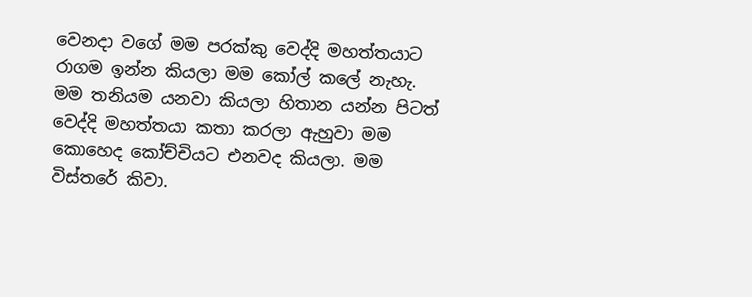වෙනදා වගේ මම පරක්කු වෙද්දි මහත්තයාට රාගම ඉන්න කියලා මම කෝල් කලේ නැහැ. මම තනියම යනවා කියලා හිතාන යන්න පිටත් වෙද්දි මහත්තයා කතා කරලා ඇහුවා මම කොහෙද කෝච්චියට එනවද කියලා. මම විස්තරේ කිවා.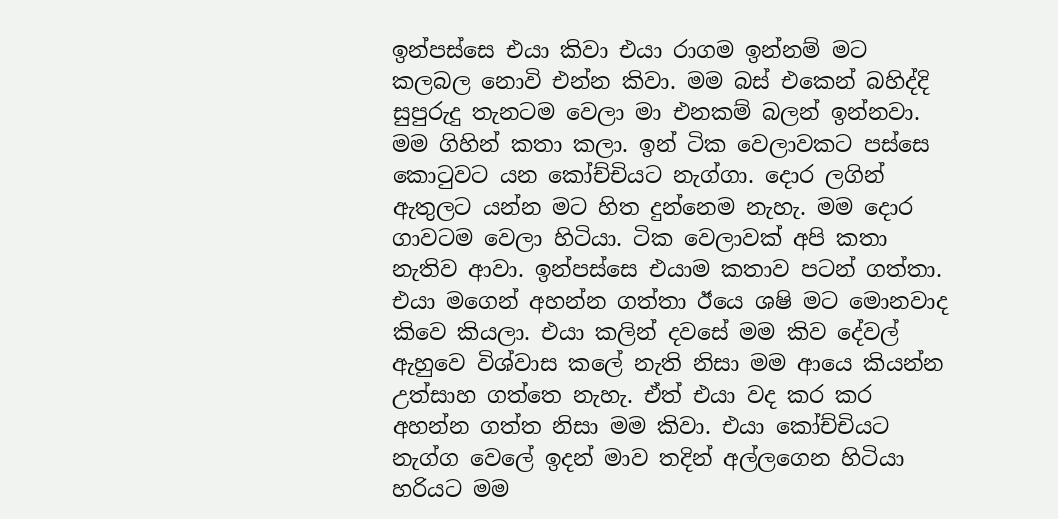ඉන්පස්සෙ එයා කිවා එයා රාගම ඉන්නම් මට කලබල නොවි එන්න කිවා. මම බස් එකෙන් බහිද්දි සුපුරුදු තැනටම වෙලා මා එනකම් බලන් ඉන්නවා. මම ගිහින් කතා කලා. ඉන් ටික වෙලාවකට පස්සෙ කොටුවට යන කෝච්චියට නැග්ගා. දොර ලගින් ඇතුලට යන්න මට හිත දුන්නෙම නැහැ. මම දොර ගාවටම වෙලා හිටියා. ටික වෙලාවක් අපි කතා නැතිව ආවා. ඉන්පස්සෙ එයාම කතාව පටන් ගත්තා. එයා මගෙන් අහන්න ගත්තා ඊයෙ ශෂි මට මොනවාද කිවෙ කියලා. එයා කලින් දවසේ මම කිව දේවල් ඇහුවෙ විශ්වාස කලේ නැති නිසා මම ආයෙ කියන්න උත්සාහ ගත්තෙ නැහැ. ඒත් එයා වද කර කර අහන්න ගත්ත නිසා මම කිවා. එයා කෝච්චියට නැග්ග වෙලේ ඉදන් මාව තදින් අල්ල‍ගෙන හිටියා හරියට මම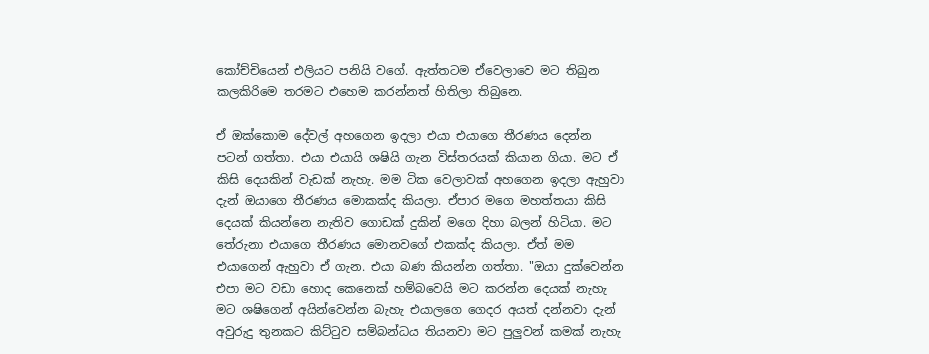කෝච්චියෙන් එලියට පනියි වගේ. ඇත්තටම ඒවෙලාවෙ මට තිබුන කලකිරිමෙ තරමට එහෙම කරන්නත් හිතිලා තිබුනෙ.

ඒ ඔක්කොම දේවල් අහගෙන ඉදලා එයා එයාගෙ තීරණය දෙන්න පටන් ගත්තා. එයා එයායි ශෂියි ගැන විස්තරයක් කියාන ගියා. මට ඒ කිසි දෙයකින් වැඩක් නැහැ. මම ටික වෙලාවක් අහගෙන ඉදලා ඇහුවා දැන් ඔයාගෙ තීරණය මොකක්ද කියලා. ඒපාර මගෙ මහත්තයා කිසි දෙයක් කියන්නෙ නැතිව ගොඩක් දුකින් මගෙ දිහා බලන් හිටියා. මට තේරුනා එයාගෙ තීරණය මොනවගේ එකක්ද කියලා. ඒත් මම එයාගෙන් ඇහුවා ඒ ගැන. එයා බණ කියන්න ගත්තා. "ඔයා දුක්වෙන්න එපා මට වඩා හොද කෙනෙක් හම්බවෙයි මට කරන්න දෙයක් නැහැ මට ශෂිගෙන් අයින්වෙන්න බැහැ එයාලගෙ ගෙදර අයත් දන්නවා දැන් අවුරුදු තුනකට කිට්ටුව සම්බන්ධය තියනවා මට පුලුවන් කමක් නැහැ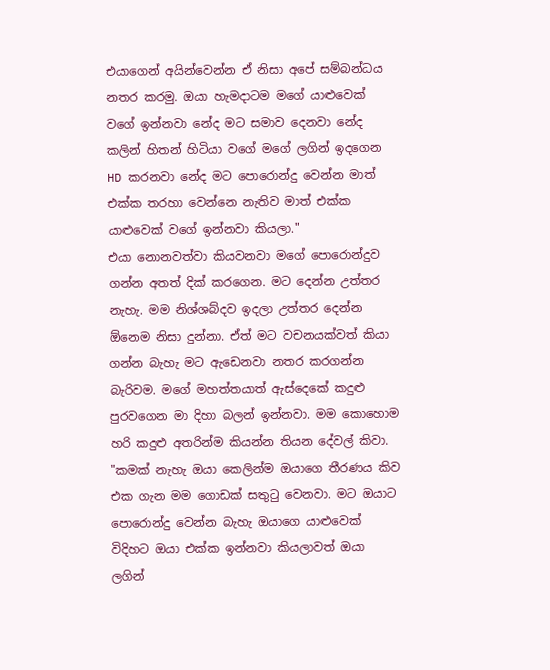එයාගෙන් අයින්වෙන්න ඒ නිසා අපේ සම්බන්ධය නතර කරමු. ඔයා හැමදාටම මගේ යාළුවෙක් වගේ ඉන්නවා නේද මට සමාව දෙනවා නේද කලින් හිතන් හිටියා වගේ මගේ ලගින් ඉදගෙන HD කරනවා නේද මට පොරොන්දු වෙන්න මාත් එක්ක තරහා වෙන්නෙ නැතිව මාත් එක්ක යාළුවෙක් වගේ ඉන්නවා කියලා."
එයා නොනවත්වා කියවනවා මගේ පොරොන්දුව ගන්න අතත් දික් කරගෙන. මට දෙන්න උත්තර නැහැ. මම නිශ්ශබ්දව ඉදලා උත්තර දෙන්න ඕනෙම නිසා දුන්නා. ඒත් මට වචනයක්වත් කියා ගන්න බැහැ මට ඇ‍ඩෙනවා නතර කරගන්න බැරිවම. මගේ මහත්තයාත් ඇස්දෙකේ කදුළු පුරවගෙන මා දිහා බලන් ඉන්නවා. මම කොහොම හරි කදුළු අතරින්ම කියන්න තියන දේවල් කිවා.
"කමක් නැහැ ඔයා කෙලින්ම ඔයාගෙ තීරණය කිව එක ගැන මම ගොඩක් සතුටු වෙනවා. මට ඔයාට පොරොන්දු වෙන්න බැහැ ඔයාගෙ යාළුවෙක් විදිහට ඔයා එක්ක ඉන්නවා කියලාවත් ඔයා ලගින්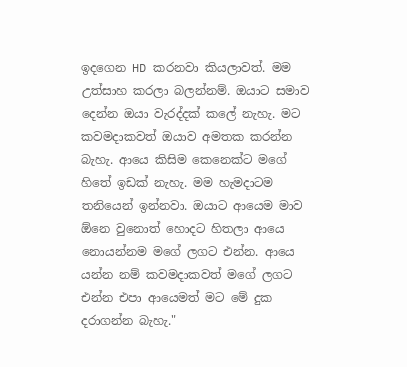ඉදගෙන HD කරනවා කියලාවත්. මම උත්සාහ කරලා බලන්නම්. ඔයාට සමාව දෙන්න ඔයා වැරද්දක් කලේ නැහැ. මට කවමදාකවත් ඔයාව අමතක කරන්න බැහැ. ආයෙ කිසිම කෙනෙක්ට මගේ හිතේ ඉඩක් නැහැ. මම හැමදාටම තනියෙන් ඉන්නවා. ඔයාට ආයෙම මාව ඕනෙ වුනොත් හොදට හිතලා ආයෙ නොයන්නම මගේ ලගට එන්න. ආයෙ යන්න නම් කවමදාකවත් මගේ ලගට එන්න එපා ආයෙමත් මට මේ දුක දරාගන්න බැහැ."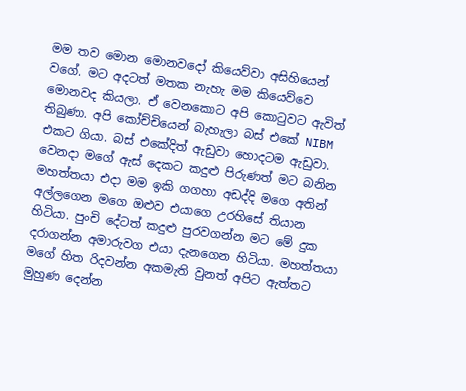මම තව මොන මොනවදෝ කියෙව්වා අසිහියෙන් වගේ. මට අදටත් මතක නැහැ මම කියෙව්වෙ මොනවද කියලා. ඒ වෙනකොට අපි කොටුවට ඇවිත් තිබුණා. අපි කෝච්චියෙන් බැහැලා බස් එකේ NIBM එකට ගියා. බස් ‍එකේදිත් ඇඩුවා හොදටම ඇඩුවා. වෙනදා මගේ ඇස් දෙකට කදුළු පිරුණත් මට බනින මහත්තයා එදා මම ඉකි ගගහා අඩද්දි මගෙ අතින් අල්ලගෙන මගෙ ඔළුව එයාගෙ උරහිසේ තියාන හිටියා. පුංචි දේටත් කදුළු පුරවගන්න මට මේ දුක දරාගන්න අමාරුවග එයා දැනගෙන හිටියා. මහත්තයා මගේ හිත රිදවන්න අකමැති වුනත් අපිට ඇත්තට මුහුණ දෙන්න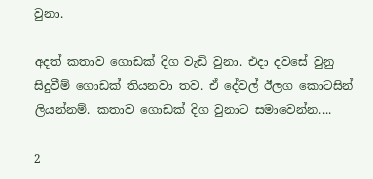වුනා.

අදත් කතාව ගොඩක් දිග වැඩි වුනා. එදා දවසේ වුනු සිදුවීම් ගොඩක් තියනවා තව. ඒ දේවල් ඊලග කොටසින් ලියන්නම්. කතාව ගොඩක් දිග වුනා‍ට සමාවෙන්න....

2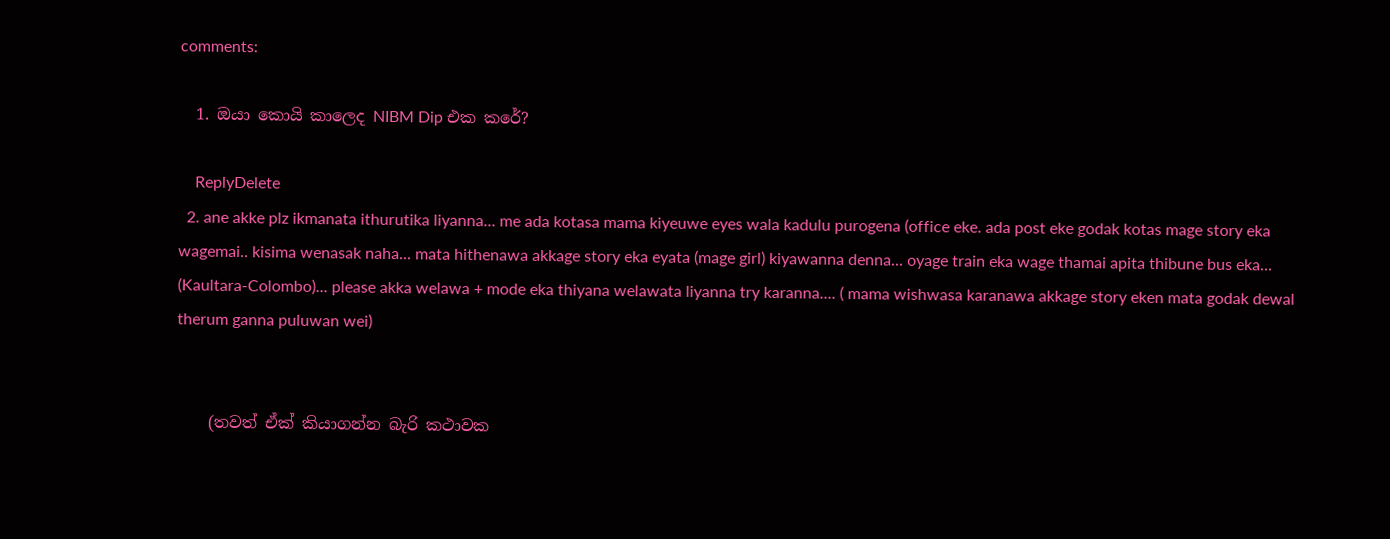comments:

  1. ඔයා කොයි කාලෙද NIBM Dip එක කරේ?

    ReplyDelete
  2. ane akke plz ikmanata ithurutika liyanna... me ada kotasa mama kiyeuwe eyes wala kadulu purogena (office eke. ada post eke godak kotas mage story eka wagemai.. kisima wenasak naha... mata hithenawa akkage story eka eyata (mage girl) kiyawanna denna... oyage train eka wage thamai apita thibune bus eka... (Kaultara-Colombo)... please akka welawa + mode eka thiyana welawata liyanna try karanna.... ( mama wishwasa karanawa akkage story eken mata godak dewal therum ganna puluwan wei)


    (තවත් ඒක් කියාගන්න බැරි කථාවක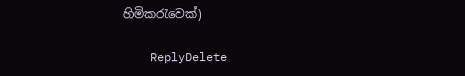හිමිකරැවෙක්)

    ReplyDelete